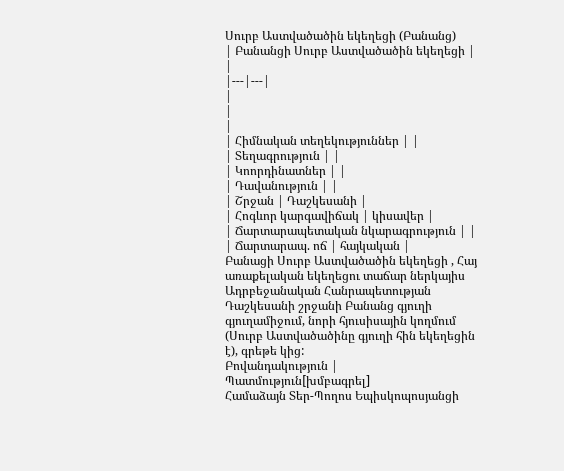Սուրբ Աստվածածին եկեղեցի (Բանանց)
| Բանանցի Սուրբ Աստվածածին եկեղեցի |
|
|---|---|
|
|
|
| Հիմնական տեղեկություններ | |
| Տեղագրություն | |
| Կոորդինատներ | |
| Դավանություն | |
| Շրջան | Դաշկեսանի |
| Հոգևոր կարգավիճակ | կիսավեր |
| Ճարտարապետական նկարագրություն | |
| Ճարտարապ. ոճ | հայկական |
Բանացի Սուրբ Աստվածածին եկեղեցի , Հայ առաքելական եկեղեցու տաճար ներկայիս Ադրբեջանական Հանրապետության Դաշկեսանի շրջանի Բանանց գյուղի գյուղամիջում, նորի հյուսիսային կողմում (Սուրբ Աստվածածինը գյուղի հին եկեղեցին է), գրեթե կից:
Բովանդակություն |
Պատմություն[խմբագրել]
Համաձայն Տեր-Պողոս Եպիսկոպոսյանցի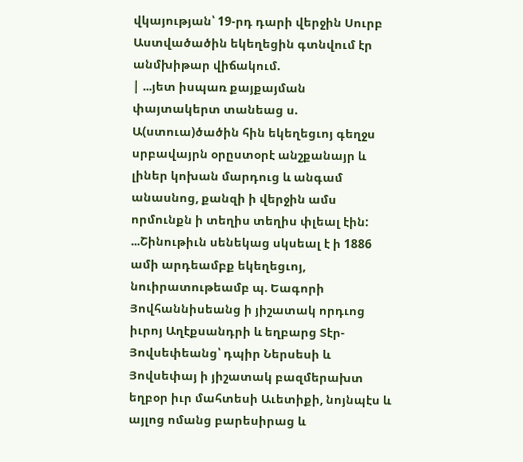վկայության՝ 19-րդ դարի վերջին Սուրբ Աստվածածին եկեղեցին գտնվում էր անմխիթար վիճակում.
| ...յետ իսպառ քայքայման փայտակերտ տանեաց ս. Ա(ստուա)ծածին հին եկեղեցւոյ գեղջս սրբավայրն օրըստօրէ անշքանայր և լիներ կոխան մարդուց և անգամ անասնոց, քանզի ի վերջին ամս որմունքն ի տեղիս տեղիս փլեալ էին: ...Շինութիւն սենեկաց սկսեալ է ի 1886 ամի արդեամբք եկեղեցւոյ, նուիրատութեամբ պ. Եագորի Յովհաննիսեանց ի յիշատակ որդւոց իւրոյ Աղէքսանդրի և եղբարց Տէր-Յովսեփեանց՝ դպիր Ներսեսի և Յովսեփայ ի յիշատակ բազմերախտ եղբօր իւր մահտեսի Աւետիքի, նոյնպէս և այլոց ոմանց բարեսիրաց և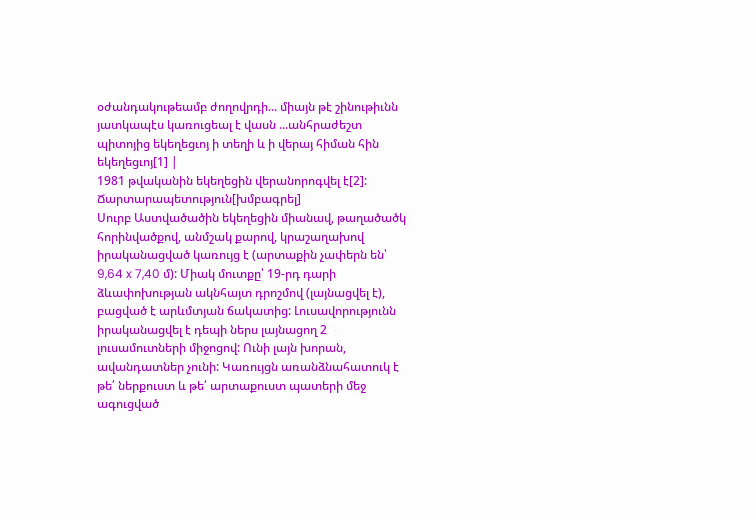օժանդակութեամբ ժողովրդի... միայն թէ շինութիւնն յատկապէս կառուցեալ է վասն ...անհրաժեշտ պիտոյից եկեղեցւոյ ի տեղի և ի վերայ հիման հին եկեղեցւոյ[1] |
1981 թվականին եկեղեցին վերանորոգվել է[2]:
Ճարտարապետություն[խմբագրել]
Սուրբ Աստվածածին եկեղեցին միանավ, թաղածածկ հորինվածքով, անմշակ քարով, կրաշաղախով իրականացված կառույց է (արտաքին չափերն են՝ 9,64 x 7,40 մ): Միակ մուտքը՝ 19-րդ դարի ձևափոխության ակնհայտ դրոշմով (լայնացվել է), բացված է արևմտյան ճակատից: Լուսավորությունն իրականացվել է դեպի ներս լայնացող 2 լուսամուտների միջոցով: Ունի լայն խորան, ավանդատներ չունի: Կառույցն առանձնահատուկ է թե՛ ներքուստ և թե՛ արտաքուստ պատերի մեջ ագուցված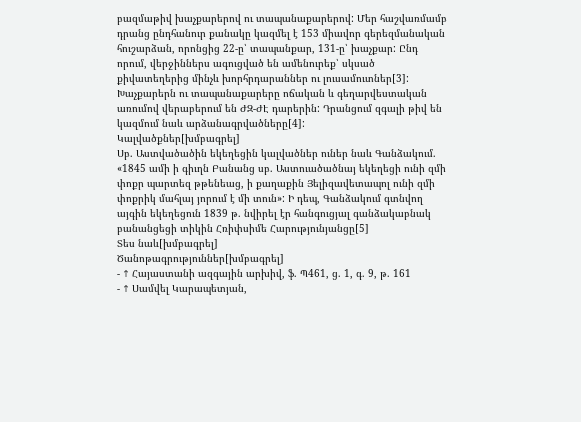բազմաթիվ խաչքարերով ու տապանաքարերով: Մեր հաշվառմամբ դրանց ընդհանուր քանակը կազմել է 153 միավոր գերեզմանական հուշարձան, որոնցից 22-ը՝ տապանքար, 131-ը՝ խաչքար: Ընդ որում, վերջիններս ագուցված են ամենուրեք՝ սկսած քիվատեղերից մինչև խորհրդարաններ ու լուսամուտներ[3]:
Խաչքարերն ու տապանաքարերը ոճական և գեղարվեստական առումով վերաբերում են ԺԶ-ԺԷ դարերին: Դրանցում զգալի թիվ են կազմում նաև արձանագրվածները[4]:
Կալվածքներ[խմբագրել]
Սբ. Աստվածածին եկեղեցին կալվածներ ուներ նաև Գանձակում. «1845 ամի ի գիւղն Բանանց սբ. Աստուածածնայ եկեղեցի ունի զմի փոքր պարտեզ թթենեաց, ի քաղաքին Յելիզավետապոլ ունի զմի փոքրիկ մահլայ յորում է մի տուն»: Ի դեպ, Գանձակում գտնվող այգին եկեղեցուն 1839 թ. նվիրել էր հանգուցյալ գանձակաբնակ բանանցեցի տիկին Հռիփսիմե Հարությունյանցը[5]
Տես նաև[խմբագրել]
Ծանոթագրություններ[խմբագրել]
- ↑ Հայաստանի ազգային արխիվ, ֆ. Պ461, ց. 1, գ. 9, թ. 161
- ↑ Սամվել Կարապետյան,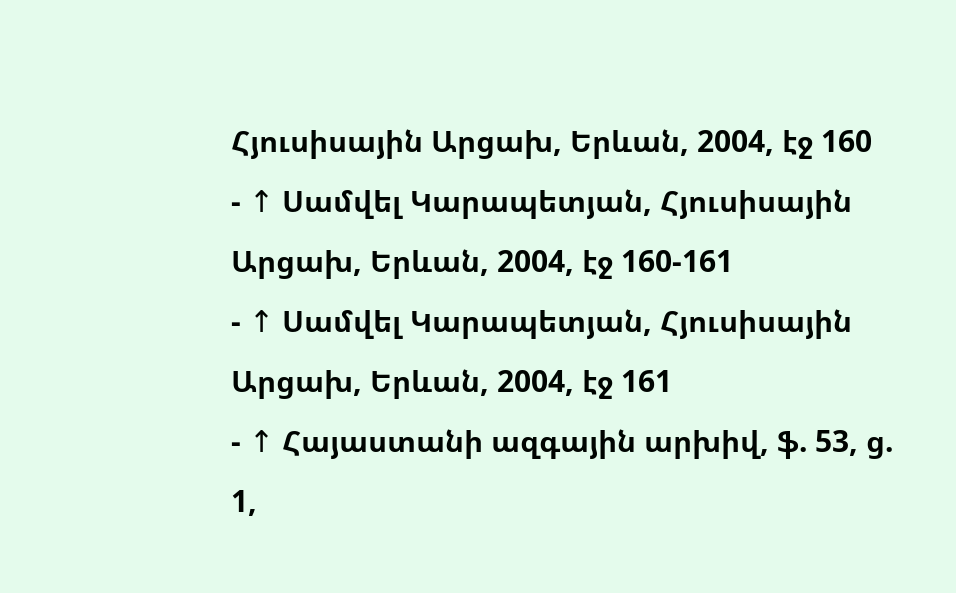Հյուսիսային Արցախ, Երևան, 2004, էջ 160
- ↑ Սամվել Կարապետյան, Հյուսիսային Արցախ, Երևան, 2004, էջ 160-161
- ↑ Սամվել Կարապետյան, Հյուսիսային Արցախ, Երևան, 2004, էջ 161
- ↑ Հայաստանի ազգային արխիվ, ֆ. 53, ց. 1,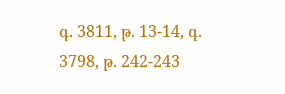գ. 3811, թ. 13-14, գ. 3798, թ. 242-243